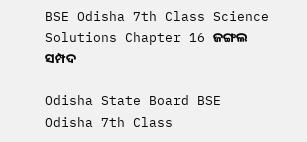BSE Odisha 7th Class Science Solutions Chapter 16 ଜଙ୍ଗଲ ସମ୍ପଦ

Odisha State Board BSE Odisha 7th Class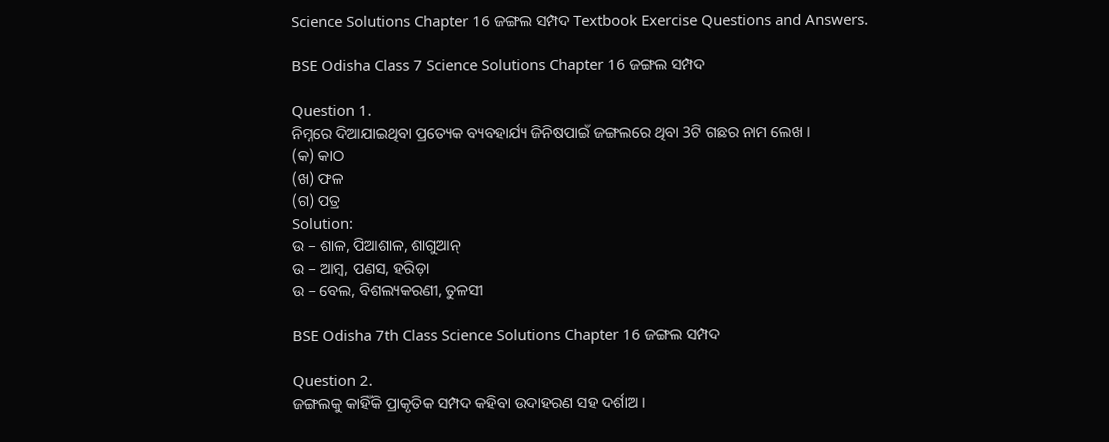Science Solutions Chapter 16 ଜଙ୍ଗଲ ସମ୍ପଦ Textbook Exercise Questions and Answers.

BSE Odisha Class 7 Science Solutions Chapter 16 ଜଙ୍ଗଲ ସମ୍ପଦ

Question 1.
ନିମ୍ନରେ ଦିଆଯାଇଥିବା ପ୍ରତ୍ୟେକ ବ୍ୟବହାର୍ଯ୍ୟ ଜିନିଷପାଇଁ ଜଙ୍ଗଲରେ ଥିବା 3ଟି ଗଛର ନାମ ଲେଖ ।
(କ) କାଠ
(ଖ) ଫଳ
(ଗ) ପତ୍ର
Solution:
ଉ – ଶାଳ, ପିଆଶାଳ, ଶାଗୁଆନ୍
ଉ – ଆମ୍ବ, ପଣସ, ହରିଡ଼ା
ଉ – ବେଲ, ବିଶଲ୍ୟକରଣୀ, ତୁଳସୀ

BSE Odisha 7th Class Science Solutions Chapter 16 ଜଙ୍ଗଲ ସମ୍ପଦ

Question 2.
ଜଙ୍ଗଲକୁ କାହିଁକି ପ୍ରାକୃତିକ ସମ୍ପଦ କହିବା ଉଦାହରଣ ସହ ଦର୍ଶାଅ ।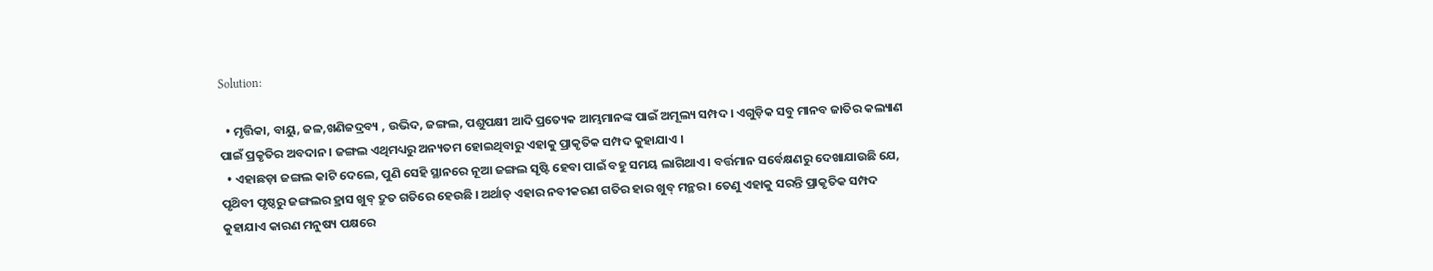Solution:

  • ମୃତ୍ତିକା, ବାୟୁ, ଜଳ,ଖଣିଜଦ୍ରବ୍ୟ , ଉଭିଦ, ଜଙ୍ଗଲ, ପଶୁପକ୍ଷୀ ଆଦି ପ୍ରତ୍ୟେକ ଆମ୍ଭମାନଙ୍କ ପାଇଁ ଅମୂଲ୍ୟ ସମ୍ପଦ । ଏଗୁଡ଼ିକ ସବୁ ମାନବ ଜାତିର କଲ୍ୟାଣ ପାଇଁ ପ୍ରକୃତିର ଅବଦାନ । ଜଙ୍ଗଲ ଏଥିମଧ୍ୟରୁ ଅନ୍ୟତମ ହୋଇଥିବାରୁ ଏହାକୁ ପ୍ରାକୃତିକ ସମ୍ପଦ କୁହାଯାଏ ।
  • ଏହାଛଡ଼ା ଜଙ୍ଗଲ କାଟି ଦେଲେ, ପୁଣି ସେହି ସ୍ଥାନରେ ନୂଆ ଜଙ୍ଗଲ ସୃଷ୍ଟି ହେବା ପାଇଁ ବହୁ ସମୟ ଲାଗିଥାଏ । ବର୍ତ୍ତମାନ ସର୍ବେକ୍ଷଣରୁ ଦେଖାଯାଉଛି ଯେ, ପୃଥ‌ିବୀ ପୃଷ୍ଠରୁ ଜଙ୍ଗଲର ହ୍ରାସ ଖୁବ୍ ଦ୍ରୁତ ଗତିରେ ହେଉଛି । ଅର୍ଥାତ୍ ଏହାର ନବୀକରଣ ଗତିର ହାର ଖୁବ୍ ମନ୍ଥର । ତେଣୁ ଏହାକୁ ସରନ୍ତି ପ୍ରାକୃତିକ ସମ୍ପଦ କୁହାଯାଏ କାରଣ ମନୁଷ୍ୟ ପକ୍ଷରେ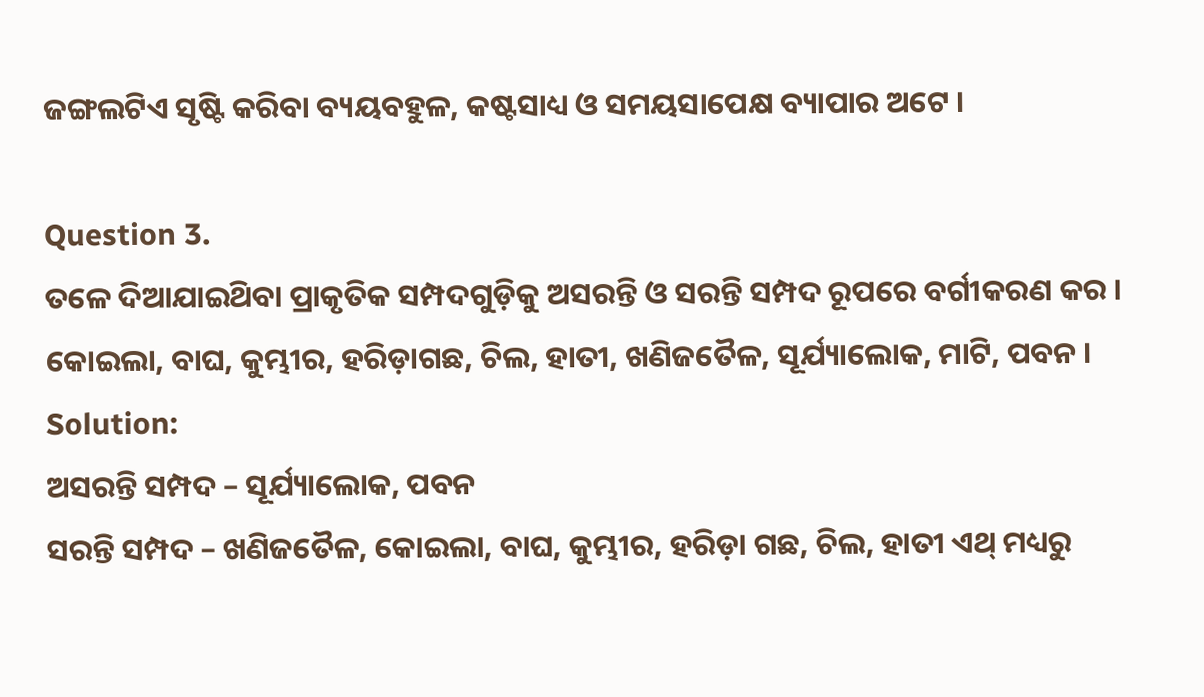ଜଙ୍ଗଲଟିଏ ସୃଷ୍ଟି କରିବା ବ୍ୟୟବହୁଳ, କଷ୍ଟସାଧ୍ୟ ଓ ସମୟସାପେକ୍ଷ ବ୍ୟାପାର ଅଟେ ।

Question 3.
ତଳେ ଦିଆଯାଇଥ‌ିବା ପ୍ରାକୃତିକ ସମ୍ପଦଗୁଡ଼ିକୁ ଅସରନ୍ତି ଓ ସରନ୍ତି ସମ୍ପଦ ରୂପରେ ବର୍ଗୀକରଣ କର । କୋଇଲା, ବାଘ, କୁମ୍ଭୀର, ହରିଡ଼ାଗଛ, ଚିଲ, ହାତୀ, ଖଣିଜତୈଳ, ସୂର୍ଯ୍ୟାଲୋକ, ମାଟି, ପବନ ।
Solution:
ଅସରନ୍ତି ସମ୍ପଦ – ସୂର୍ଯ୍ୟାଲୋକ, ପବନ
ସରନ୍ତି ସମ୍ପଦ – ଖଣିଜତୈଳ, କୋଇଲା, ବାଘ, କୁମ୍ଭୀର, ହରିଡ଼ା ଗଛ, ଚିଲ, ହାତୀ ଏଥ୍ ମଧ୍ୟରୁ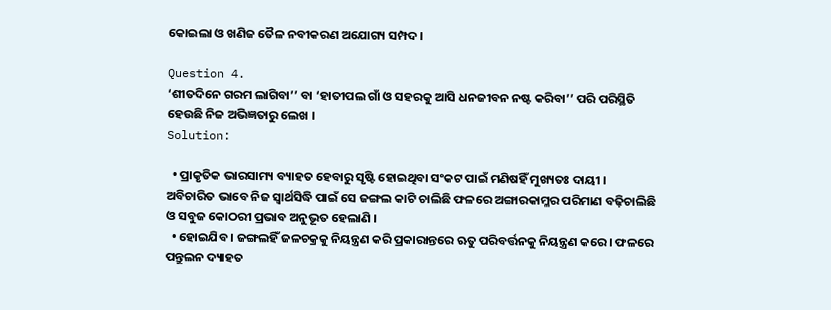କୋଇଲା ଓ ଖଣିଜ ତୈଳ ନବୀକରଣ ଅଯୋଗ୍ୟ ସମ୍ପଦ ।

Question 4.
‘ଶୀତଦିନେ ଗରମ ଲାଗିବା’’ ବା ‘ହାତୀପଲ ଗାଁ ଓ ସହରକୁ ଆସି ଧନଜୀବନ ନଷ୍ଟ କରିବା’’ ପରି ପରିସ୍ଥିତି ହେଉଛି ନିଜ ଅଭିଜ୍ଞତାରୁ ଲେଖ ।
Solution:

  • ପ୍ରାକୃତିକ ଭାରସାମ୍ୟ ବ୍ୟାହତ ହେବାରୁ ସୃଷ୍ଟି ହୋଇଥିବା ସଂକଟ ପାଇଁ ମଣିଷହିଁ ମୁଖ୍ୟତଃ ଦାୟୀ । ଅବିଚାରିତ ଭାବେ ନିଜ ସ୍ବାର୍ଥସିଦ୍ଧି ପାଇଁ ସେ ଜଙ୍ଗଲ କାଟି ଚାଲିଛି ଫଳରେ ଅଙ୍ଗାରକାମ୍ଳର ପରିମାଣ ବଢ଼ିଚାଲିଛି ଓ ସବୁଜ କୋଠରୀ ପ୍ରଭାବ ଅନୁଭୂତ ହେଲାଣି ।
  • ହୋଇଯିବ । ଜଙ୍ଗଲହିଁ ଜଳଚକ୍ରକୁ ନିୟନ୍ତ୍ରଣ କରି ପ୍ରକାରାନ୍ତରେ ଋତୁ ପରିବର୍ତ୍ତନକୁ ନିୟନ୍ତ୍ରଣ କରେ । ଫଳରେ ପନ୍ତୁଲନ ଦ୍ୟାହତ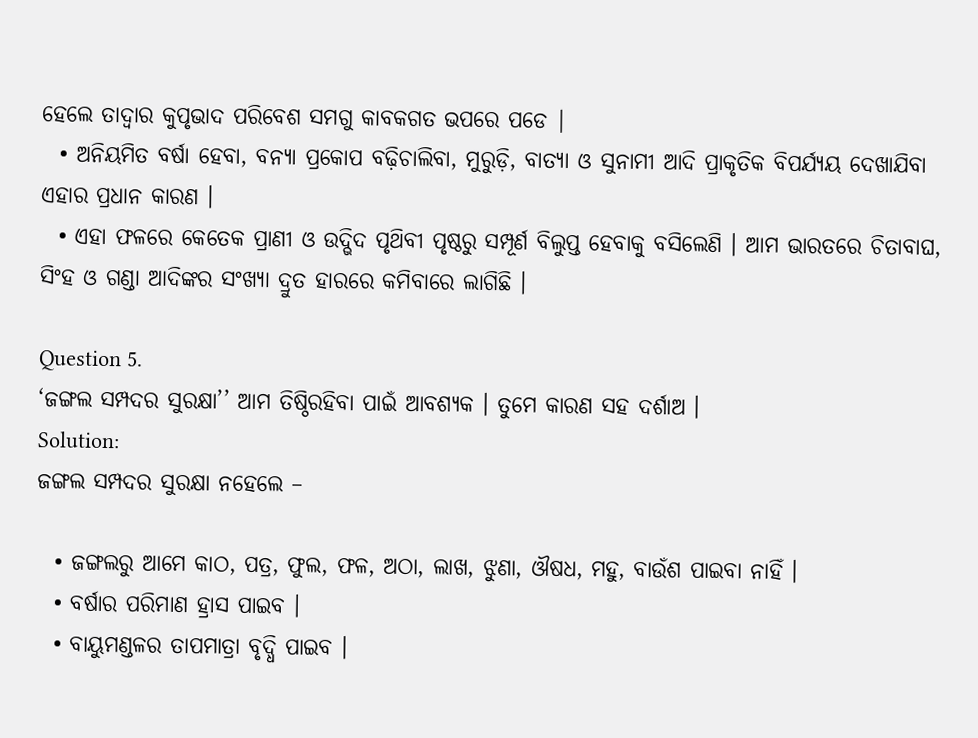ହେଲେ ତାଦ୍ବାର କୁପୃଭାଦ ପରିବେଶ ସମଗୁ କାବକଗତ ଭପରେ ପଡେ |
  • ଅନିୟମିତ ବର୍ଷା ହେବା, ବନ୍ୟା ପ୍ରକୋପ ବଢ଼ିଚାଲିବା, ମୁରୁଡ଼ି, ବାତ୍ୟା ଓ ସୁନାମୀ ଆଦି ପ୍ରାକୃତିକ ବିପର୍ଯ୍ୟୟ ଦେଖାଯିବା ଏହାର ପ୍ରଧାନ କାରଣ ।
  • ଏହା ଫଳରେ କେତେକ ପ୍ରାଣୀ ଓ ଉଦ୍ଭିଦ ପୃଥ‌ିବୀ ପୃଷ୍ଠରୁ ସମ୍ପୂର୍ଣ ବିଲୁପ୍ତ ହେବାକୁ ବସିଲେଣି । ଆମ ଭାରତରେ ଚିତାବାଘ, ସିଂହ ଓ ଗଣ୍ଡା ଆଦିଙ୍କର ସଂଖ୍ୟା ଦ୍ରୁତ ହାରରେ କମିବାରେ ଲାଗିଛି ।

Question 5.
‘ଜଙ୍ଗଲ ସମ୍ପଦର ସୁରକ୍ଷା’’ ଆମ ତିଷ୍ଠିରହିବା ପାଇଁ ଆବଶ୍ୟକ । ତୁମେ କାରଣ ସହ ଦର୍ଶାଅ ।
Solution:
ଜଙ୍ଗଲ ସମ୍ପଦର ସୁରକ୍ଷା ନହେଲେ –

  • ଜଙ୍ଗଲରୁ ଆମେ କାଠ, ପତ୍ର, ଫୁଲ, ଫଳ, ଅଠା, ଲାଖ, ଝୁଣା, ଔଷଧ, ମହୁ, ବାଉଁଶ ପାଇବା ନାହିଁ ।
  • ବର୍ଷାର ପରିମାଣ ହ୍ରାସ ପାଇବ ।
  • ବାୟୁମଣ୍ଡଳର ତାପମାତ୍ରା ବୃଦ୍ଧି ପାଇବ ।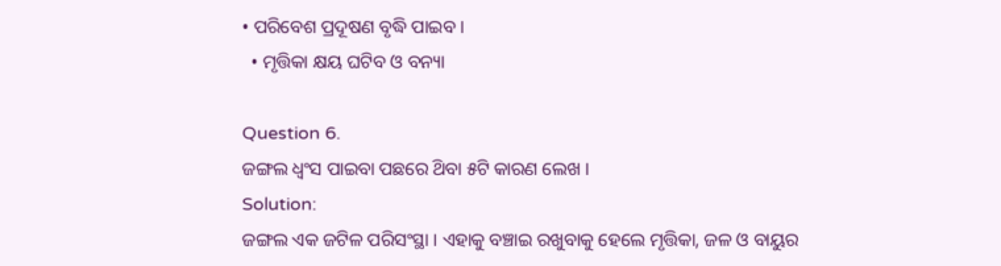• ପରିବେଶ ପ୍ରଦୂଷଣ ବୃଦ୍ଧି ପାଇବ ।
  • ମୃତ୍ତିକା କ୍ଷୟ ଘଟିବ ଓ ବନ୍ୟା

Question 6.
ଜଙ୍ଗଲ ଧ୍ଵଂସ ପାଇବା ପଛରେ ଥ‌ିବା ୫ଟି କାରଣ ଲେଖ ।
Solution:
ଜଙ୍ଗଲ ଏକ ଜଟିଳ ପରିସଂସ୍ଥା । ଏହାକୁ ବଞ୍ଚାଇ ରଖୁବାକୁ ହେଲେ ମୃତ୍ତିକା, ଜଳ ଓ ବାୟୁର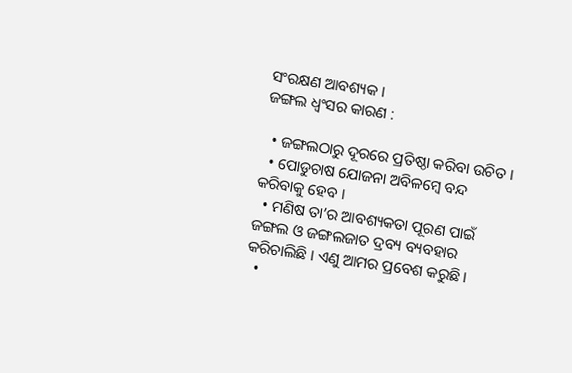ସଂରକ୍ଷଣ ଆବଶ୍ୟକ ।
ଜଙ୍ଗଲ ଧ୍ଵଂସର କାରଣ :

  • ଜଙ୍ଗଲଠାରୁ ଦୂରରେ ପ୍ରତିଷ୍ଠା କରିବା ଉଚିତ ।
  • ପୋଡୁଚାଷ ଯୋଜନା ଅବିଳମ୍ବେ ବନ୍ଦ କରିବାକୁ ହେବ ।
  • ମଣିଷ ତା’ର ଆବଶ୍ୟକତା ପୂରଣ ପାଇଁ ଜଙ୍ଗଲ ଓ ଜଙ୍ଗଲଜାତ ଦ୍ରବ୍ୟ ବ୍ୟବହାର କରିଚାଲିଛି । ଏଣୁ ଆମର ପ୍ରବେଶ କରୁଛି ।
  •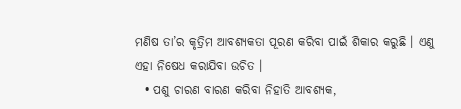ମଣିଷ ତା’ର କୃତ୍ରିମ ଆବଶ୍ୟକତା ପୂରଣ କରିବା ପାଇଁ ଶିକାର କରୁଛି । ଏଣୁ ଏହା ନିଷେଧ କରାଯିବା ଉଚିତ ।
  • ପଶୁ ଚାରଣ ବାରଣ କରିବା ନିହାତି ଆବଶ୍ୟକ,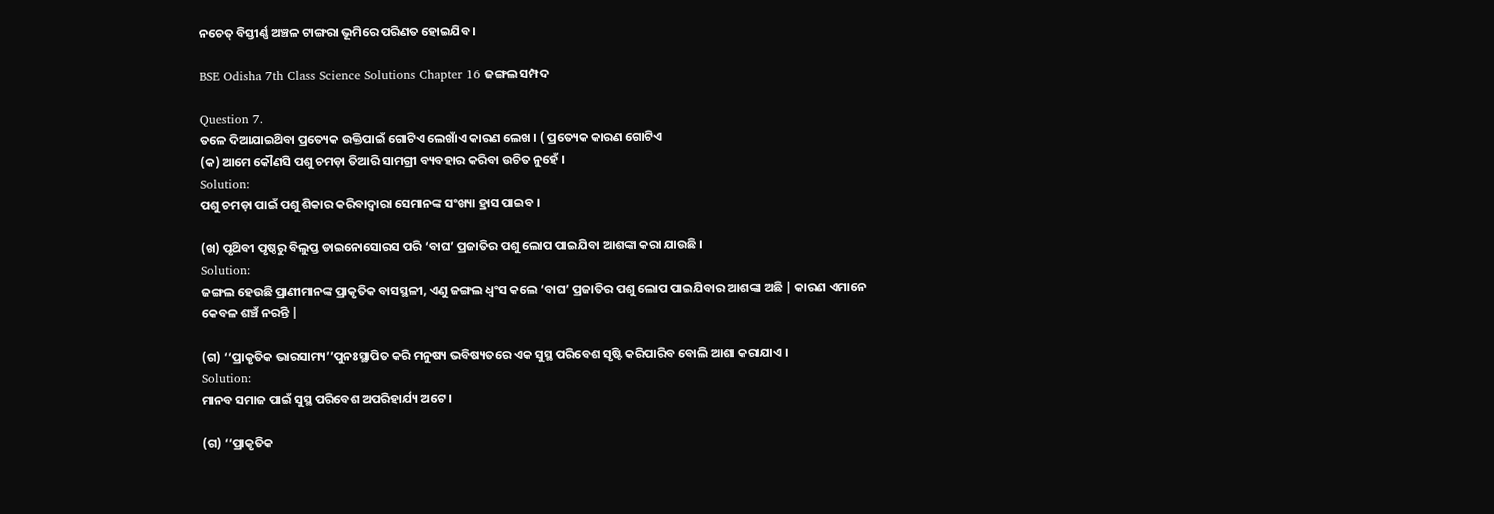ନଚେତ୍ ବିସ୍ତୀର୍ଣ୍ଣ ଅଞ୍ଚଳ ଟାଙ୍ଗରା ଭୂମିରେ ପରିଣତ ହୋଇଯିବ ।

BSE Odisha 7th Class Science Solutions Chapter 16 ଜଙ୍ଗଲ ସମ୍ପଦ

Question 7.
ତଳେ ଦିଆଯାଇଥ‌ିବା ପ୍ରତ୍ୟେକ ଉକ୍ତିପାଇଁ ଗୋଟିଏ ଲେଖାଁଏ କାରଣ ଲେଖ । ( ପ୍ରତ୍ୟେକ କାରଣ ଗୋଟିଏ
(କ) ଆମେ କୌଣସି ପଶୁ ଚମଡ଼ା ତିଆରି ସାମଗ୍ରୀ ବ୍ୟବହାର କରିବା ଉଚିତ ନୁହେଁ ।
Solution:
ପଶୁ ଚମଡ଼ା ପାଇଁ ପଶୁ ଶିକାର କରିବାଦ୍ୱାରା ସେମାନଙ୍କ ସଂଖ୍ୟା ହ୍ରାସ ପାଇବ ।

(ଖ) ପୃଥ‌ିବୀ ପୃଷ୍ଠରୁ ବିଲୁପ୍ତ ଡାଇନୋସୋରସ ପରି ‘ବାଘ’ ପ୍ରଜାତିର ପଶୁ ଲୋପ ପାଇଯିବା ଆଶଙ୍କା କରା ଯାଉଛି ।
Solution:
ଜଙ୍ଗଲ ହେଉଛି ପ୍ରାଣୀମାନଙ୍କ ପ୍ରାକୃତିକ ବାସସ୍ଥଳୀ, ଏଣୁ ଜଙ୍ଗଲ ଧ୍ବଂସ କଲେ ‘ବାଘ’ ପ୍ରଜାତିର ପଶୁ ଲୋପ ପାଇଯିବାର ଆଶଙ୍କା ଅଛି | କାରଣ ଏମାନେ କେବଳ ଶଞ୍ଚଁ ନରନ୍ତି |

(ଗ) ‘‘ପ୍ରାକୃତିକ ଭାରସାମ୍ୟ’’ପୁନଃସ୍ଥାପିତ କରି ମନୁଷ୍ୟ ଭବିଷ୍ୟତରେ ଏକ ସୁସ୍ଥ ପରିବେଶ ସୃଷ୍ଟି କରିପାରିବ ବୋଲି ଆଶା କରାଯାଏ ।
Solution:
ମାନବ ସମାଜ ପାଇଁ ସୁସ୍ଥ ପରିବେଶ ଅପରିହାର୍ଯ୍ୟ ଅଟେ ।

(ଗ) ‘‘ପ୍ରାକୃତିକ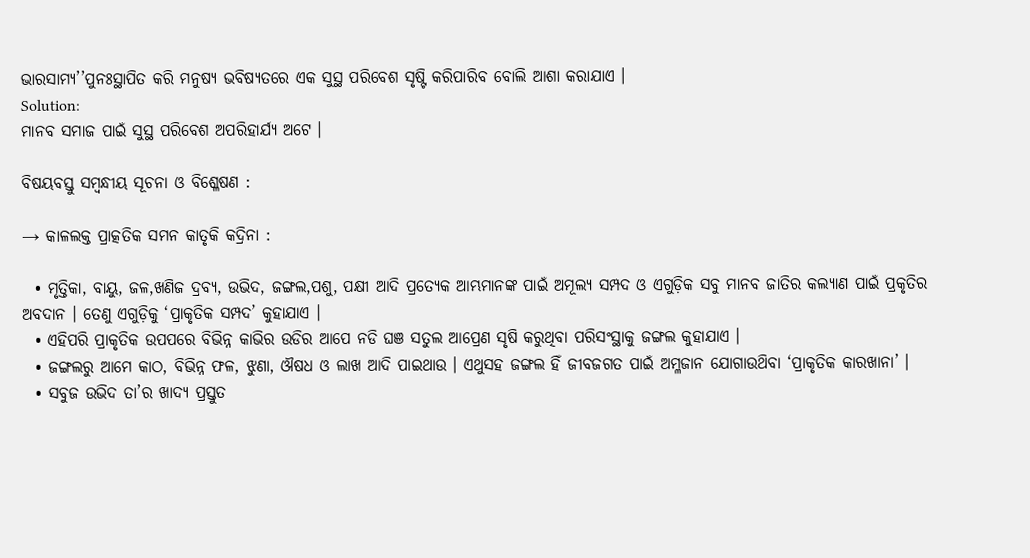ଭାରସାମ୍ୟ’’ପୁନଃସ୍ଥାପିତ କରି ମନୁଷ୍ୟ ଭବିଷ୍ୟତରେ ଏକ ସୁସ୍ଥ ପରିବେଶ ସୃଷ୍ଟି କରିପାରିବ ବୋଲି ଆଶା କରାଯାଏ ।
Solution:
ମାନବ ସମାଜ ପାଇଁ ସୁସ୍ଥ ପରିବେଶ ଅପରିହାର୍ଯ୍ୟ ଅଟେ ।

ବିଷୟବସ୍ତୁ ସମ୍ବନ୍ଧୀୟ ସୂଚନା ଓ ବିଶ୍ଳେଷଣ :

→ କାଳଲକ୍ତ ପ୍ରାତ୍କତିକ ସମନ କାତୃକି କଦ୍ରିନା :

  • ମୃତ୍ତିକା, ବାୟୁ, ଜଳ,ଖଣିଜ ଦ୍ରବ୍ୟ, ଉଭିଦ, ଜଙ୍ଗଲ,ପଶୁ, ପକ୍ଷୀ ଆଦି ପ୍ରତ୍ୟେକ ଆମ୍ଭମାନଙ୍କ ପାଇଁ ଅମୂଲ୍ୟ ସମ୍ପଦ ଓ ଏଗୁଡ଼ିକ ସବୁ ମାନବ ଜାତିର କଲ୍ୟାଣ ପାଇଁ ପ୍ରକୃତିର ଅବଦାନ । ତେଣୁ ଏଗୁଡ଼ିକୁ ‘ପ୍ରାକୃତିକ ସମ୍ପଦ’ କୁହାଯାଏ ।
  • ଏହିପରି ପ୍ରାକୃତିକ ଉପପରେ ବିଭିନ୍ନ କାଭିର ଉଡିର ଆପେ ନଡି ଘଞ ସତୁଲ ଆପ୍ରେଣ ସୃଷି କରୁଥିବା ପରିସଂସ୍ଥାକୁ ଜଙ୍ଗଲ କୁହାଯାଏ ।
  • ଜଙ୍ଗଲରୁ ଆମେ କାଠ, ବିଭିନ୍ନ ଫଳ, ଝୁଣା, ଔଷଧ ଓ ଲାଖ ଆଦି ପାଇଥାଉ । ଏଥୁସହ ଜଙ୍ଗଲ ହିଁ ଜୀବଜଗତ ପାଇଁ ଅମ୍ଳଜାନ ଯୋଗାଉଥ‌ିବା ‘ପ୍ରାକୃତିକ କାରଖାନା’ ।
  • ସବୁଜ ଉଭିଦ ତା’ର ଖାଦ୍ୟ ପ୍ରସ୍ତୁତ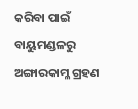କରିବା ପାଇଁ ବାୟୁମଣ୍ଡଳରୁ ଅଙ୍ଗାରକାମ୍ଳ ଗ୍ରହଣ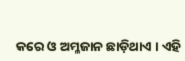କରେ ଓ ଅମ୍ଳଜାନ ଛାଡ଼ିଥାଏ । ଏହି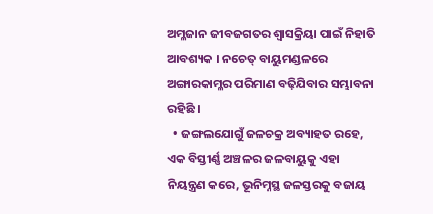ଅମ୍ଳଜାନ ଜୀବଜଗତର ଶ୍ଵାସକ୍ରିୟା ପାଇଁ ନିହାତି ଆବଶ୍ୟକ । ନଚେତ୍ ବାୟୁମଣ୍ଡଳରେ ଅଙ୍ଗାରକାମ୍ଳର ପରିମାଣ ବଢ଼ିଯିବାର ସମ୍ଭାବନା ରହିଛି ।
  • ଜଙ୍ଗଲଯୋଗୁଁ ଜଳଚକ୍ର ଅବ୍ୟାହତ ରହେ, ଏକ ବିସ୍ତୀର୍ଣ୍ଣ ଅଞ୍ଚଳର ଜଳବାୟୁକୁ ଏହା ନିୟନ୍ତ୍ରଣ କରେ, ଭୂନିମ୍ନସ୍ଥ ଜଳସ୍ତରକୁ ବଜାୟ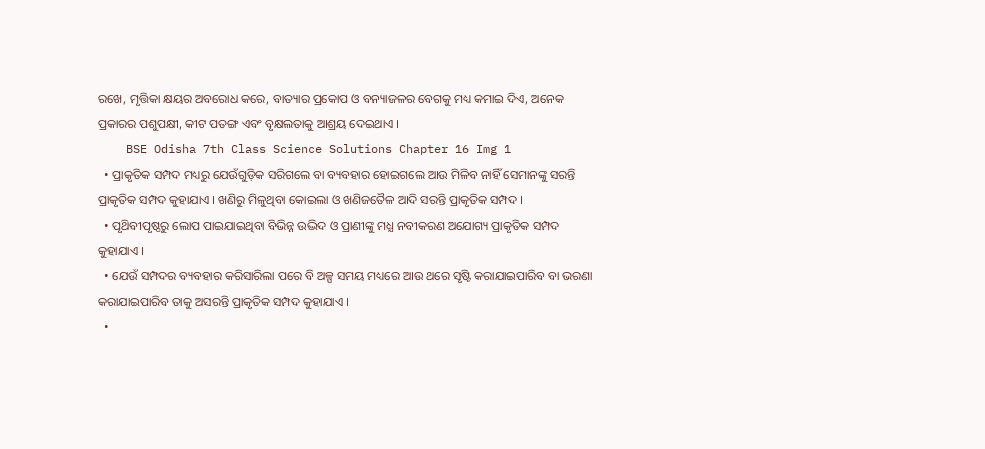ରଖେ, ମୃତ୍ତିକା କ୍ଷୟର ଅବରୋଧ କରେ, ବାତ୍ୟାର ପ୍ରକୋପ ଓ ବନ୍ୟାଜଳର ବେଗକୁ ମଧ୍ୟ କମାଇ ଦିଏ, ଅନେକ ପ୍ରକାରର ପଶୁପକ୍ଷୀ, କୀଟ ପତଙ୍ଗ ଏବଂ ବୃକ୍ଷଲତାକୁ ଆଶ୍ରୟ ଦେଇଥାଏ ।
    BSE Odisha 7th Class Science Solutions Chapter 16 Img 1
  • ପ୍ରାକୃତିକ ସମ୍ପଦ ମଧ୍ୟରୁ ଯେଉଁଗୁଡ଼ିକ ସରିଗଲେ ବା ବ୍ୟବହାର ହୋଇଗଲେ ଆଉ ମିଳିବ ନାହିଁ ସେମାନଙ୍କୁ ସରନ୍ତି ପ୍ରାକୃତିକ ସମ୍ପଦ କୁହାଯାଏ । ଖଣିରୁ ମିଳୁଥିବା କୋଇଲା ଓ ଖଣିଜତୈଳ ଆଦି ସରନ୍ତି ପ୍ରାକୃତିକ ସମ୍ପଦ ।
  • ପୃଥ‌ିବୀପୃଷ୍ଠରୁ ଲୋପ ପାଇଯାଇଥିବା ବିଭିନ୍ନ ଉଦ୍ଭିଦ ଓ ପ୍ରାଣୀଙ୍କୁ ମଧ୍ଯ ନବୀକରଣ ଅଯୋଗ୍ୟ ପ୍ରାକୃତିକ ସମ୍ପଦ କୁହାଯାଏ ।
  • ଯେଉଁ ସମ୍ପଦର ବ୍ୟବହାର କରିସାରିଲା ପରେ ବି ଅଳ୍ପ ସମୟ ମଧ୍ୟରେ ଆଉ ଥରେ ସୃଷ୍ଟି କରାଯାଇପାରିବ ବା ଭରଣା କରାଯାଇପାରିବ ତାକୁ ଅସରନ୍ତି ପ୍ରାକୃତିକ ସମ୍ପଦ କୁହାଯାଏ ।
  •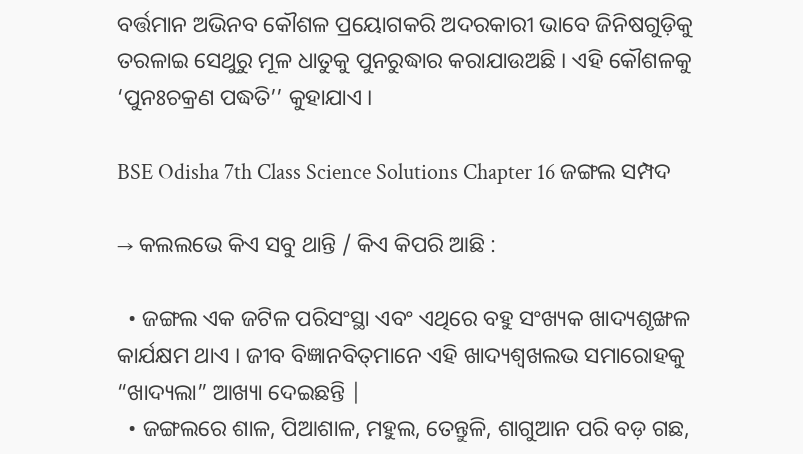ବର୍ତ୍ତମାନ ଅଭିନବ କୌଶଳ ପ୍ରୟୋଗକରି ଅଦରକାରୀ ଭାବେ ଜିନିଷଗୁଡ଼ିକୁ ତରଳାଇ ସେଥୁରୁ ମୂଳ ଧାତୁକୁ ପୁନରୁଦ୍ଧାର କରାଯାଉଅଛି । ଏହି କୌଶଳକୁ ‘ପୁନଃଚକ୍ରଣ ପଦ୍ଧତି’’ କୁହାଯାଏ ।

BSE Odisha 7th Class Science Solutions Chapter 16 ଜଙ୍ଗଲ ସମ୍ପଦ

→ କଲଲଭେ କିଏ ସବୁ ଥାନ୍ତି / କିଏ କିପରି ଆଛି :

  • ଜଙ୍ଗଲ ଏକ ଜଟିଳ ପରିସଂସ୍ଥା ଏବଂ ଏଥିରେ ବହୁ ସଂଖ୍ୟକ ଖାଦ୍ୟଶୃଙ୍ଖଳ କାର୍ଯକ୍ଷମ ଥାଏ । ଜୀବ ବିଜ୍ଞାନବିତ୍‌ମାନେ ଏହି ଖାଦ୍ୟଶ୍ଵଖଲଭ ସମାରୋହକୁ “ଖାଦ୍ୟଲା” ଆଖ୍ୟା ଦେଇଛନ୍ତି |
  • ଜଙ୍ଗଲରେ ଶାଳ, ପିଆଶାଳ, ମହୁଲ, ତେନ୍ତୁଳି, ଶାଗୁଆନ ପରି ବଡ଼ ଗଛ,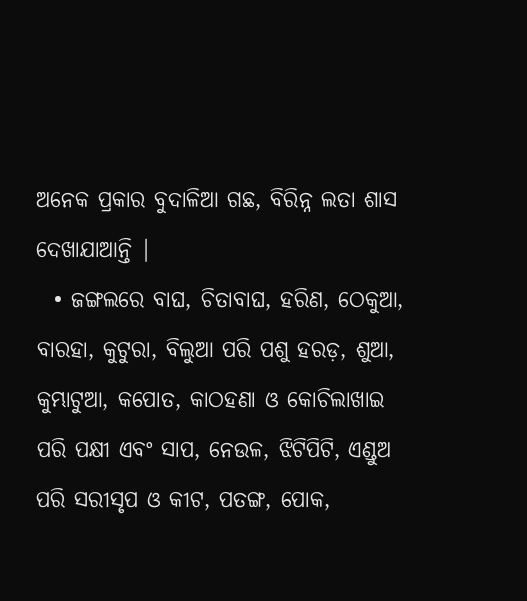ଅନେକ ପ୍ରକାର ବୁଦାଳିଆ ଗଛ, ବିରିନ୍ନ ଲତା ଶାସ ଦେଖାଯାଆନ୍ତି |
  • ଜଙ୍ଗଲରେ ବାଘ, ଚିତାବାଘ, ହରିଣ, ଠେକୁଆ, ବାରହା, କୁଟୁରା, ବିଲୁଆ ପରି ପଶୁ ହରଡ଼, ଶୁଆ, କୁମ୍ଭାଟୁଆ, କପୋତ, କାଠହଣା ଓ କୋଚିଲାଖାଇ ପରି ପକ୍ଷୀ ଏବଂ ସାପ, ନେଉଳ, ଝିଟିପିଟି, ଏଣ୍ଡୁଅ ପରି ସରୀସୃପ ଓ କୀଟ, ପତଙ୍ଗ, ପୋକ,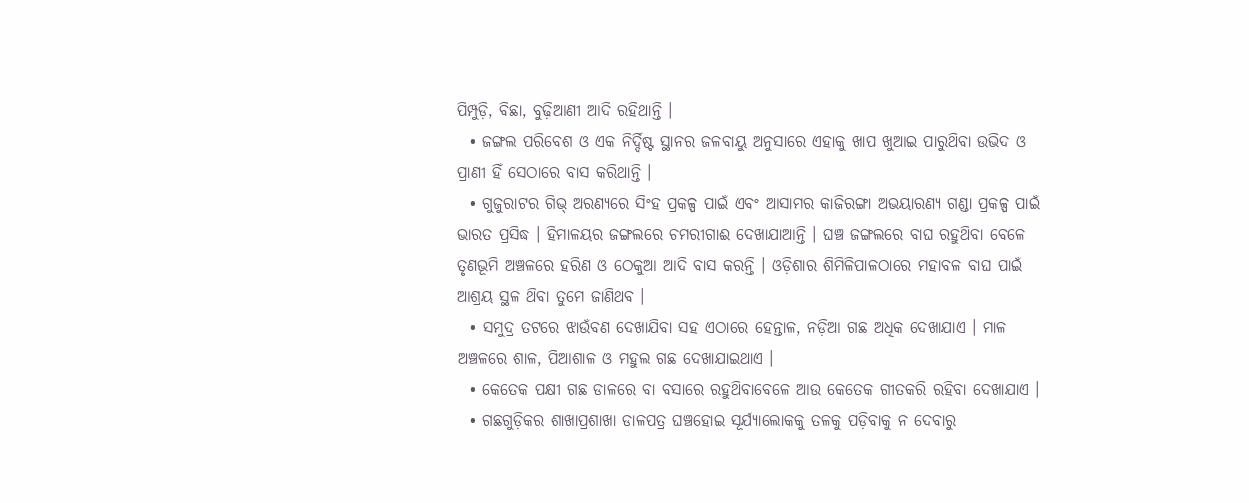ପିମ୍ପୁଡ଼ି, ବିଛା, ବୁଢ଼ିଆଣୀ ଆଦି ରହିଥାନ୍ତି ।
  • ଜଙ୍ଗଲ ପରିବେଶ ଓ ଏକ ନିର୍ଦ୍ଦିଷ୍ଟ ସ୍ଥାନର ଜଳବାୟୁ ଅନୁସାରେ ଏହାକୁ ଖାପ ଖୁଆଇ ପାରୁଥ‌ିବା ଉଭିଦ ଓ ପ୍ରାଣୀ ହିଁ ସେଠାରେ ବାସ କରିଥାନ୍ତି ।
  • ଗୁଜୁରାଟର ଗିଭ୍ ଅରଣ୍ୟରେ ସିଂହ ପ୍ରକଳ୍ପ ପାଇଁ ଏବଂ ଆସାମର କାଜିରଙ୍ଗା ଅଭୟାରଣ୍ୟ ଗଣ୍ଡା ପ୍ରକଳ୍ପ ପାଇଁ ଭାରତ ପ୍ରସିଦ୍ଧ । ହିମାଳୟର ଜଙ୍ଗଲରେ ଚମରୀଗାଈ ଦେଖାଯାଆନ୍ତି । ଘଞ୍ଚ ଜଙ୍ଗଲରେ ବାଘ ରହୁଥ‌ିବା ବେଳେ ତୃଣଭୂମି ଅଞ୍ଚଳରେ ହରିଣ ଓ ଠେକୁଆ ଆଦି ବାସ କରନ୍ତି । ଓଡ଼ିଶାର ଶିମିଳିପାଳଠାରେ ମହାବଳ ବାଘ ପାଇଁ ଆଶ୍ରୟ ସ୍ଥଳ ଥ‌ିବା ତୁମେ ଜାଣିଥବ ।
  • ସମୁଦ୍ର ତଟରେ ଝାଉଁବଣ ଦେଖାଯିବା ସହ ଏଠାରେ ହେନ୍ତାଳ, ନଡ଼ିଆ ଗଛ ଅଧିକ ଦେଖାଯାଏ । ମାଳ ଅଞ୍ଚଳରେ ଶାଳ, ପିଆଶାଳ ଓ ମହୁଲ ଗଛ ଦେଖାଯାଇଥାଏ ।
  • କେତେକ ପକ୍ଷୀ ଗଛ ଡାଳରେ ବା ବସାରେ ରହୁଥ‌ିବାବେଳେ ଆଉ କେତେକ ଗୀତକରି ରହିବା ଦେଖାଯାଏ ।
  • ଗଛଗୁଡ଼ିକର ଶାଖାପ୍ରଶାଖା ଡାଳପତ୍ର ଘଞ୍ଚହୋଇ ସୂର୍ଯ୍ୟାଲୋକକୁ ତଳକୁ ପଡ଼ିବାକୁ ନ ଦେବାରୁ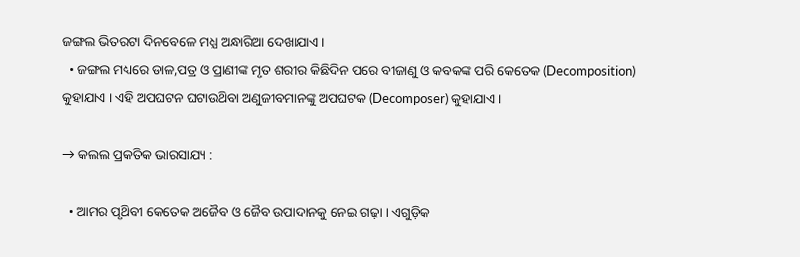ଜଙ୍ଗଲ ଭିତରଟା ଦିନବେଳେ ମଧ୍ଯ ଅନ୍ଧାରିଆ ଦେଖାଯାଏ ।
  • ଜଙ୍ଗଲ ମଧ୍ୟରେ ଡାଳ,ପତ୍ର ଓ ପ୍ରାଣୀଙ୍କ ମୃତ ଶରୀର କିଛିଦିନ ପରେ ବୀଜାଣୁ ଓ କବକଙ୍କ ପରି କେତେକ (Decomposition) କୁହାଯାଏ । ଏହି ଅପଘଟନ ଘଟାଉଥ‌ିବା ଅଣୁଜୀବମାନଙ୍କୁ ଅପଘଟକ (Decomposer) କୁହାଯାଏ ।

→ କଲଲ ପ୍ରକତିକ ଭାରସାଯ୍ୟ :

  • ଆମର ପୃଥ‌ିବୀ କେତେକ ଅଜୈବ ଓ ଜୈବ ଉପାଦାନକୁ ନେଇ ଗଢ଼ା । ଏଗୁଡ଼ିକ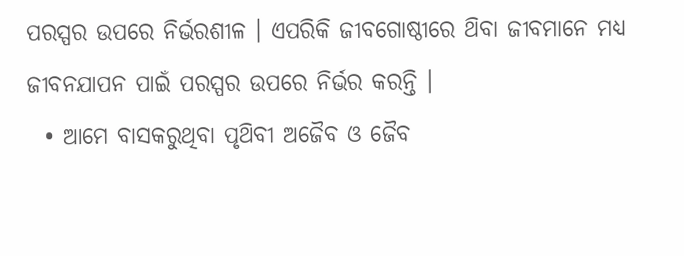ପରସ୍ପର ଉପରେ ନିର୍ଭରଶୀଳ । ଏପରିକି ଜୀବଗୋଷ୍ଠୀରେ ଥ‌ିବା ଜୀବମାନେ ମଧ୍ୟ ଜୀବନଯାପନ ପାଇଁ ପରସ୍ପର ଉପରେ ନିର୍ଭର କରନ୍ତି ।
  • ଆମେ ବାସକରୁଥିବା ପୃଥ‌ିବୀ ଅଜୈବ ଓ ଜୈବ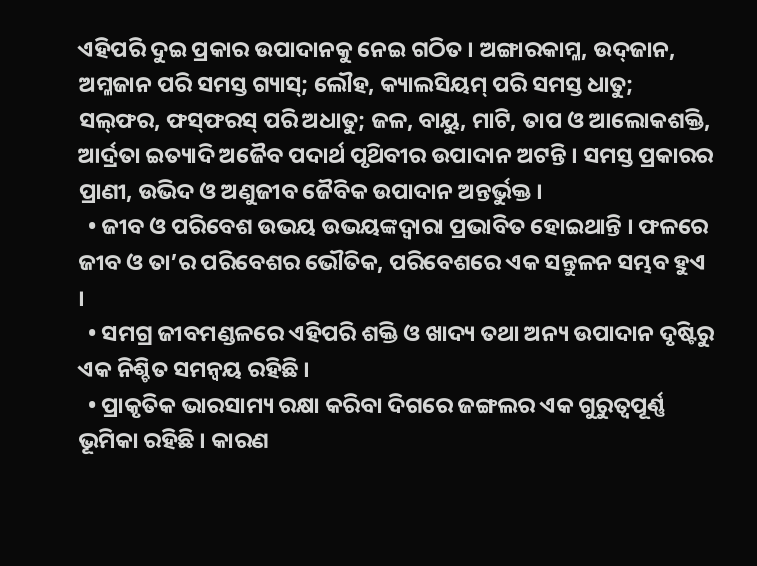ଏହିପରି ଦୁଇ ପ୍ରକାର ଉପାଦାନକୁ ନେଇ ଗଠିତ । ଅଙ୍ଗାରକାମ୍ଳ, ଉଦ୍‌ଜାନ, ଅମ୍ଳଜାନ ପରି ସମସ୍ତ ଗ୍ୟାସ୍‌; ଲୌହ, କ୍ୟାଲସିୟମ୍ ପରି ସମସ୍ତ ଧାତୁ; ସଲ୍‌ଫର, ଫସ୍‌ଫରସ୍ ପରି ଅଧାତୁ; ଜଳ, ବାୟୁ, ମାଟି, ତାପ ଓ ଆଲୋକଶକ୍ତି, ଆର୍ଦ୍ରତା ଇତ୍ୟାଦି ଅଜୈବ ପଦାର୍ଥ ପୃଥ‌ିବୀର ଉପାଦାନ ଅଟନ୍ତି । ସମସ୍ତ ପ୍ରକାରର ପ୍ରାଣୀ, ଉଭିଦ ଓ ଅଣୁଜୀବ ଜୈବିକ ଉପାଦାନ ଅନ୍ତର୍ଭୁକ୍ତ ।
  • ଜୀବ ଓ ପରିବେଶ ଉଭୟ ଉଭୟଙ୍କଦ୍ଵାରା ପ୍ରଭାବିତ ହୋଇଥାନ୍ତି । ଫଳରେ ଜୀବ ଓ ତା’ର ପରିବେଶର ଭୌତିକ, ପରିବେଶରେ ଏକ ସନ୍ତୁଳନ ସମ୍ଭବ ହୁଏ ।
  • ସମଗ୍ର ଜୀବମଣ୍ଡଳରେ ଏହିପରି ଶକ୍ତି ଓ ଖାଦ୍ୟ ତଥା ଅନ୍ୟ ଉପାଦାନ ଦୃଷ୍ଟିରୁ ଏକ ନିଶ୍ଚିତ ସମନ୍ଵୟ ରହିଛି ।
  • ପ୍ରାକୃତିକ ଭାରସାମ୍ୟ ରକ୍ଷା କରିବା ଦିଗରେ ଜଙ୍ଗଲର ଏକ ଗୁରୁତ୍ଵପୂର୍ଣ୍ଣ ଭୂମିକା ରହିଛି । କାରଣ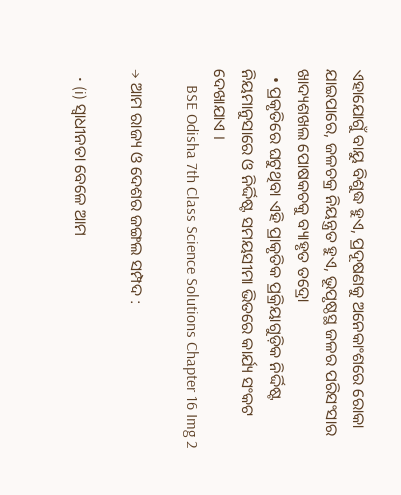ଏହାଯୋଗୁଁ ବାୟୁ ବିଶୁଦ୍ଧ ହୁଏ, ପ୍ରଦୂଷଣକୁ ଅନେକାଂଶରେ ରୋକା ଯାଇପାରେ, ଜଳଚକ୍ର ନିୟନ୍ତ୍ରତ ହୁଏ, ଭୂପୃଷ୍ଠସ୍ଥ ଜଳର ପରିସଂସାର ଖାଦ୍ୟଶଖଲ ପୋଷକଚକୁ ବ୍ୟାହୃତ ତଦ୍ରୋ
  • ପ୍ରକୃତିରେ ଘଟୁଥିବା ଏହି ପ୍ରାକୃତିକ ପ୍ରକ୍ରିୟାଗୁଡ଼ିକ ନିର୍ଦ୍ଦିଷ୍ଟ ନିୟମାନୁସାରେ ଓ ନିର୍ଦ୍ଦିଷ୍ଟ ସମୟସୀମା ଭିତରେ କାର୍ଯ୍ୟ ସଂକଟ ଦେଖାଯାଏ ।
    BSE Odisha 7th Class Science Solutions Chapter 16 Img 2

→ ଆମ ରାଜ୍ୟ ଓ ଦେଶର ଜଙ୍ଗଲ ସମ୍ପଦ :

  • (i) ସ୍ଵାଧୀନତା ବେଳେ ଆମ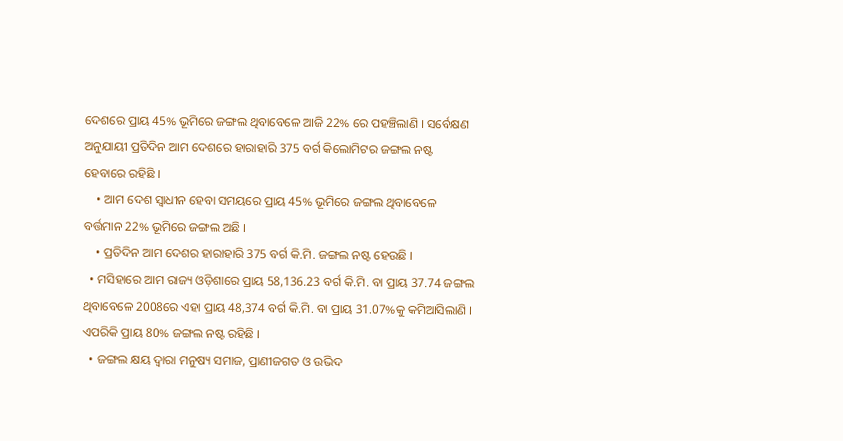ଦେଶରେ ପ୍ରାୟ 45% ଭୂମିରେ ଜଙ୍ଗଲ ଥିବାବେଳେ ଆଜି 22% ରେ ପହଞ୍ଚିଲାଣି । ସର୍ବେକ୍ଷଣ ଅନୁଯାୟୀ ପ୍ରତିଦିନ ଆମ ଦେଶରେ ହାରାହାରି 375 ବର୍ଗ କିଲୋମିଟର ଜଙ୍ଗଲ ନଷ୍ଟ ହେବାରେ ରହିଛି ।
    • ଆମ ଦେଶ ସ୍ବାଧୀନ ହେବା ସମୟରେ ପ୍ରାୟ 45% ଭୂମିରେ ଜଙ୍ଗଲ ଥିବାବେଳେ ବର୍ତ୍ତମାନ 22% ଭୂମିରେ ଜଙ୍ଗଲ ଅଛି ।
    • ପ୍ରତିଦିନ ଆମ ଦେଶର ହାରାହାରି 375 ବର୍ଗ କି.ମି. ଜଙ୍ଗଲ ନଷ୍ଟ ହେଉଛି ।
  • ମସିହାରେ ଆମ ରାଜ୍ୟ ଓଡ଼ିଶାରେ ପ୍ରାୟ 58,136.23 ବର୍ଗ କି.ମି. ବା ପ୍ରାୟ 37.74 ଜଙ୍ଗଲ ଥିବାବେଳେ 2008ରେ ଏହା ପ୍ରାୟ 48,374 ବର୍ଗ କି.ମି. ବା ପ୍ରାୟ 31.07%କୁ କମିଆସିଲାଣି । ଏପରିକି ପ୍ରାୟ 80% ଜଙ୍ଗଲ ନଷ୍ଟ ରହିଛି ।
  • ଜଙ୍ଗଲ କ୍ଷୟ ଦ୍ଵାରା ମନୁଷ୍ୟ ସମାଜ, ପ୍ରାଣୀଜଗତ ଓ ଉଭିଦ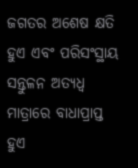ଜଗତର ଅଶେଷ କ୍ଷତି ହୁଏ ଏବଂ ପରିସଂସ୍ଥାୟ ସନ୍ତୁଳନ ଅତ୍ୟଧ୍ଵ ମାତ୍ରାରେ ବାଧାପ୍ରାପ୍ତ ହୁଏ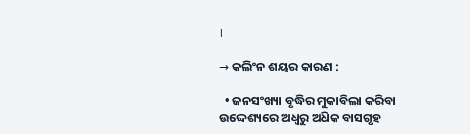।

→ କଲିଂନ ଶୟର କାରଣ :

  • ଜନସଂଖ୍ୟା ବୃଦ୍ଧିର ମୁକାବିଲା କରିବା ଉଦ୍ଦେଶ୍ୟରେ ଅଧ୍ଵରୁ ଅଧ‌ିକ ବାସଗୃହ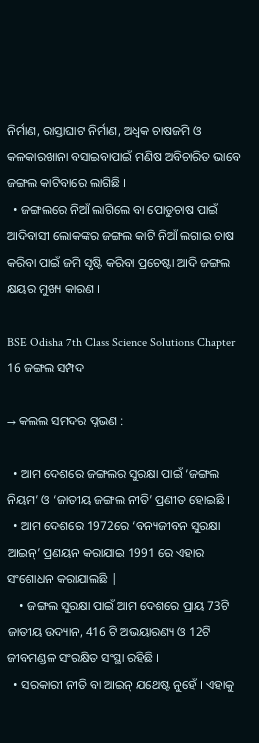ନିର୍ମାଣ, ରାସ୍ତାଘାଟ ନିର୍ମାଣ, ଅଧ୍ଵକ ଚାଷଜମି ଓ କଳକାରଖାନା ବସାଇବାପାଇଁ ମଣିଷ ଅବିଚାରିତ ଭାବେ ଜଙ୍ଗଲ କାଟିବାରେ ଲାଗିଛି ।
  • ଜଙ୍ଗଲରେ ନିଆଁ ଲାଗିଲେ ବା ପୋଡୁଚାଷ ପାଇଁ ଆଦିବାସୀ ଲୋକଙ୍କର ଜଙ୍ଗଲ କାଟି ନିଆଁ ଲଗାଇ ଚାଷ କରିବା ପାଇଁ ଜମି ସୃଷ୍ଟି କରିବା ପ୍ରଚେଷ୍ଟା ଆଦି ଜଙ୍ଗଲ କ୍ଷୟର ମୁଖ୍ୟ କାରଣ ।

BSE Odisha 7th Class Science Solutions Chapter 16 ଜଙ୍ଗଲ ସମ୍ପଦ

→ କଲଲ ସମଦର ପ୍ନଭଣ :

  • ଆମ ଦେଶରେ ଜଙ୍ଗଲର ସୁରକ୍ଷା ପାଇଁ ‘ଜଙ୍ଗଲ ନିୟମ’ ଓ ‘ଜାତୀୟ ଜଙ୍ଗଲ ନୀତି’ ପ୍ରଣୀତ ହୋଇଛି ।
  • ଆମ ଦେଶରେ 1972ରେ ‘ବନ୍ୟଜୀବନ ସୁରକ୍ଷା ଆଇନ୍’ ପ୍ରଣୟନ କରାଯାଇ 1991 ରେ ଏହାର ସଂଶୋଧନ କରାଯାଲଛି |
    • ଜଙ୍ଗଲ ସୁରକ୍ଷା ପାଇଁ ଆମ ଦେଶରେ ପ୍ରାୟ 73ଟି ଜାତୀୟ ଉଦ୍ୟାନ, 416 ଟି ଅଭୟାରଣ୍ୟ ଓ 12ଟି ଜୀବମଣ୍ଡଳ ସଂରକ୍ଷିତ ସଂସ୍ଥା ରହିଛି ।
  • ସରକାରୀ ନୀତି ବା ଆଇନ୍ ଯଥେଷ୍ଟ ନୁହେଁ । ଏହାକୁ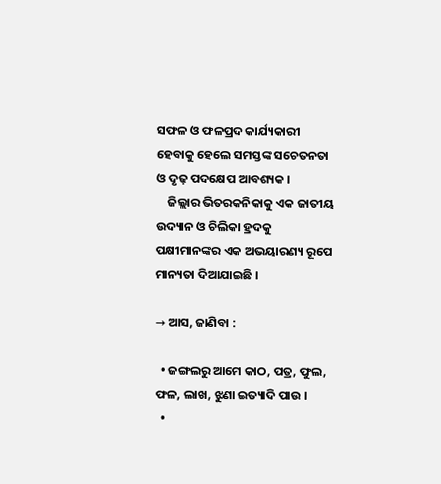ସଫଳ ଓ ଫଳପ୍ରଦ କାର୍ଯ୍ୟକାରୀ ହେବାକୁ ହେଲେ ସମସ୍ତଙ୍କ ସଚେତନତା ଓ ଦୃଢ଼ ପଦକ୍ଷେପ ଆବଶ୍ୟକ ।
    ଜିଲ୍ଲାର ଭିତରକନିକାକୁ ଏକ ଜାତୀୟ ଉଦ୍ୟାନ ଓ ଚିଲିକା ହ୍ରଦକୁ ପକ୍ଷୀମାନଙ୍କର ଏକ ଅଭୟାରଣ୍ୟ ରୂପେ ମାନ୍ୟତା ଦିଆଯାଇଛି ।

→ ଆସ, ଜାଣିବା :

  • ଜଙ୍ଗଲରୁ ଆମେ କାଠ, ପତ୍ର, ଫୁଲ, ଫଳ, ଲାଖ, ଝୁଣା ଇତ୍ୟାଦି ପାଉ ।
  •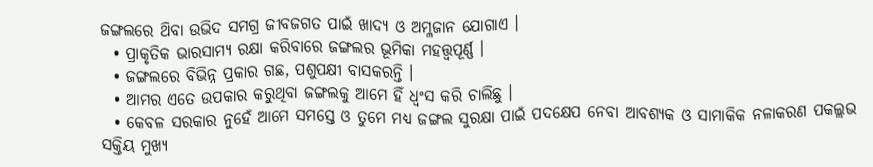ଜଙ୍ଗଲରେ ଥ‌ିବା ଉଭିଦ ସମଗ୍ର ଜୀବଜଗତ ପାଇଁ ଖାଦ୍ୟ ଓ ଅମ୍ଳଜାନ ଯୋଗାଏ ।
  • ପ୍ରାକୃତିକ ଭାରସାମ୍ୟ ରକ୍ଷା କରିବାରେ ଜଙ୍ଗଲର ଭୂମିକା ମହତ୍ତ୍ବପୂର୍ଣ୍ଣ ।
  • ଜଙ୍ଗଲରେ ବିଭିନ୍ନ ପ୍ରକାର ଗଛ, ପଶୁପକ୍ଷୀ ବାସକରନ୍ତି ।
  • ଆମର ଏତେ ଉପକାର କରୁଥିବା ଜଙ୍ଗଲକୁ ଆମେ ହିଁ ଧ୍ୱଂସ କରି ଚାଲିଛୁ ।
  • କେବଳ ସରକାର ନୁହେଁ ଆମେ ସମସ୍ତେ ଓ ତୁମେ ମଧ୍ଯ ଜଙ୍ଗଲ ସୁରକ୍ଷା ପାଇଁ ପଦକ୍ଷେପ ନେବା ଆବଶ୍ୟକ ଓ ସାମାକିକ ନଳାକରଣ ପକଲ୍ଲଭ ସକ୍ତିୟ ମୁଖ୍ୟ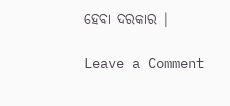ହେବା ଦରକାର |

Leave a Comment